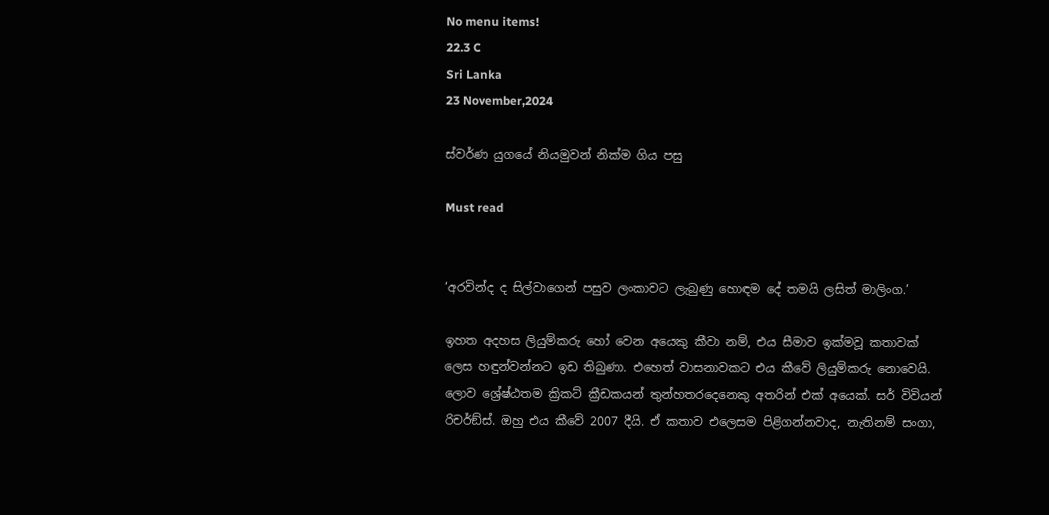No menu items!
22.3 C
Sri Lanka
23 November,2024

ස්වර්ණ යුගයේ නියමුවන් නික්ම ගිය පසු

Must read


‘අරවින්ද ද සිල්වාගෙන් පසුව ලංකාවට ලැබුණු හොඳම දේ තමයි ලසිත් මාලිංග.’

ඉහත අදහස ලියුම්කරු හෝ වෙන අයෙකු කීවා නම්, එය සීමාව ඉක්මවූ කතාවක් ලෙස හඳුන්වන්නට ඉඩ තිබුණා. එහෙත් වාසනාවකට එය කීවේ ලියුම්කරු නොවෙයි. ලොව ශ්‍රේෂ්ඨතම ක්‍රිකට් ක්‍රීඩකයන් තුන්හතරදෙනෙකු අතරින් එක් අයෙක්. සර් විවියන් රිචර්ඞ්ස්. ඔහු එය කීවේ 2007 දීයි. ඒ කතාව එලෙසම පිළිගන්නවාද, නැතිනම් සංගා,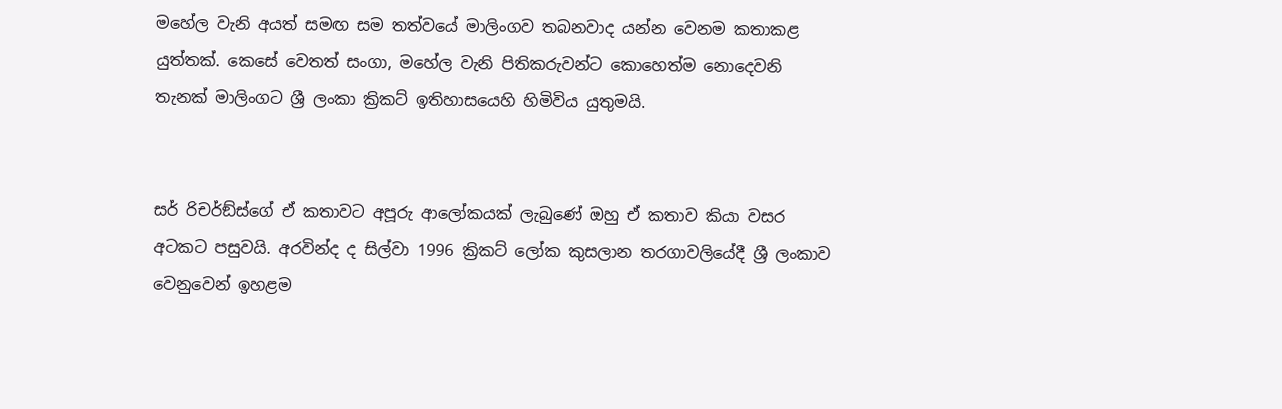මහේල වැනි අයත් සමඟ සම තත්වයේ මාලිංගව තබනවාද යන්න වෙනම කතාකළ යුත්තක්. කෙසේ වෙතත් සංගා, මහේල වැනි පිතිකරුවන්ට කොහෙත්ම නොදෙවනි තැනක් මාලිංගට ශ්‍රී ලංකා ක්‍රිකට් ඉතිහාසයෙහි හිමිවිය යුතුමයි.


සර් රිචර්ඞ්ස්ගේ ඒ කතාවට අපූරු ආලෝකයක් ලැබුණේ ඔහු ඒ කතාව කියා වසර අටකට පසුවයි. අරවින්ද ද සිල්වා 1996 ක්‍රිකට් ලෝක කුසලාන තරගාවලියේදී ශ්‍රී ලංකාව වෙනුවෙන් ඉහළම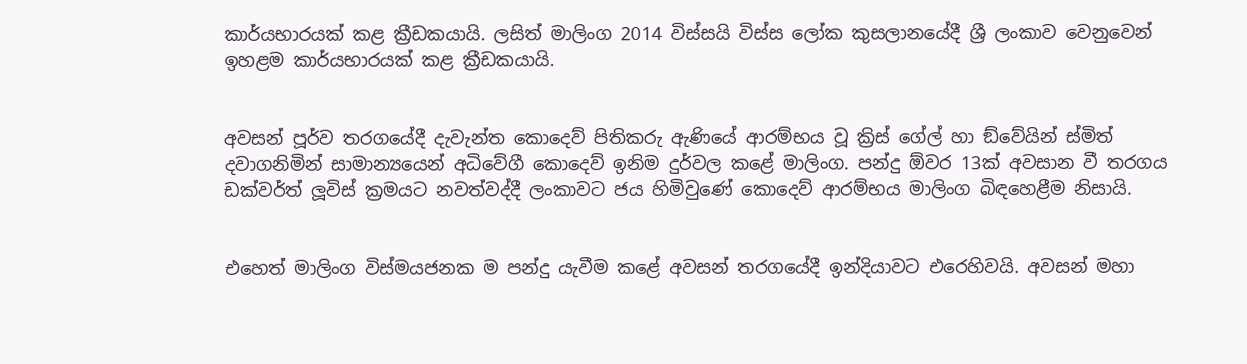කාර්යභාරයක් කළ ක්‍රීඩකයායි. ලසිත් මාලිංග 2014 විස්සයි විස්ස ලෝක කුසලානයේදී ශ්‍රී ලංකාව වෙනුවෙන් ඉහළම කාර්යභාරයක් කළ ක්‍රීඩකයායි.


අවසන් පූර්ව තරගයේදී දැවැන්ත කොදෙව් පිතිකරු ඇණියේ ආරම්භය වූ ක්‍රිස් ගේල් හා ඞ්වේයින් ස්මිත් දවාගනිමින් සාමාන්‍යයෙන් අධිවේගී කොදෙව් ඉනිම දුර්වල කළේ මාලිංග. පන්දු ඕවර 13ක් අවසාන වී තරගය ඩක්වර්ත් ලූවිස් ක්‍රමයට නවත්වද්දී ලංකාවට ජය හිමිවුණේ කොදෙව් ආරම්භය මාලිංග බිඳහෙළීම නිසායි.


එහෙත් මාලිංග විස්මයජනක ම පන්දු යැවීම කළේ අවසන් තරගයේදී ඉන්දියාවට එරෙහිවයි. අවසන් මහා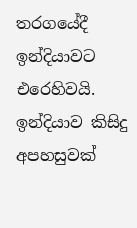තරගයේදී ඉන්දියාවට එරෙහිවයි. ඉන්දියාව කිසිදු අපහසුවක්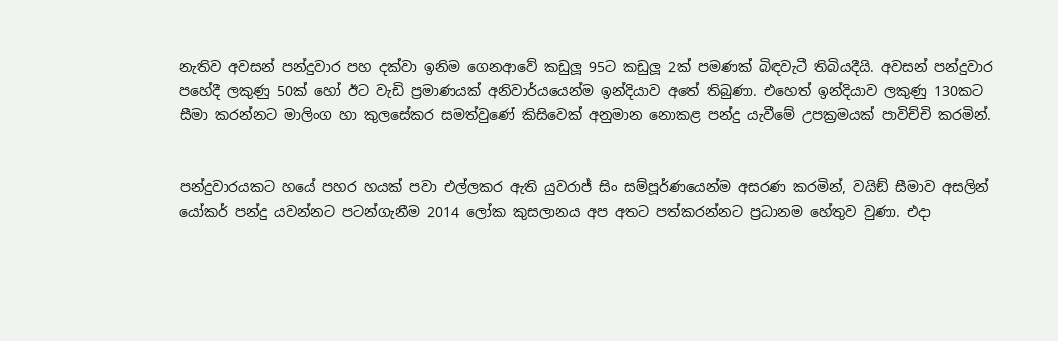නැතිව අවසන් පන්දුවාර පහ දක්වා ඉනිම ගෙනආවේ කඩුලූ 95ට කඩුලූ 2ක් පමණක් බිඳවැටී තිබියදීයි. අවසන් පන්දුවාර පහේදී ලකුණු 50ක් හෝ ඊට වැඩි ප්‍රමාණයක් අනිවාර්යයෙන්ම ඉන්දියාව අතේ තිබුණා. එහෙත් ඉන්දියාව ලකුණු 130කට සීමා කරන්නට මාලිංග හා කුලසේකර සමත්වුණේ කිසිවෙක් අනුමාන නොකළ පන්දු යැවීමේ උපක්‍රමයක් පාවිච්චි කරමින්.


පන්දුවාරයකට හයේ පහර හයක් පවා එල්ලකර ඇති යුවරාජ් සිං සම්පූර්ණයෙන්ම අසරණ කරමින්, වයිඞ් සීමාව අසලින් යෝකර් පන්දු යවන්නට පටන්ගැනීම 2014 ලෝක කුසලානය අප අතට පත්කරන්නට ප්‍රධානම හේතුව වුණා. එදා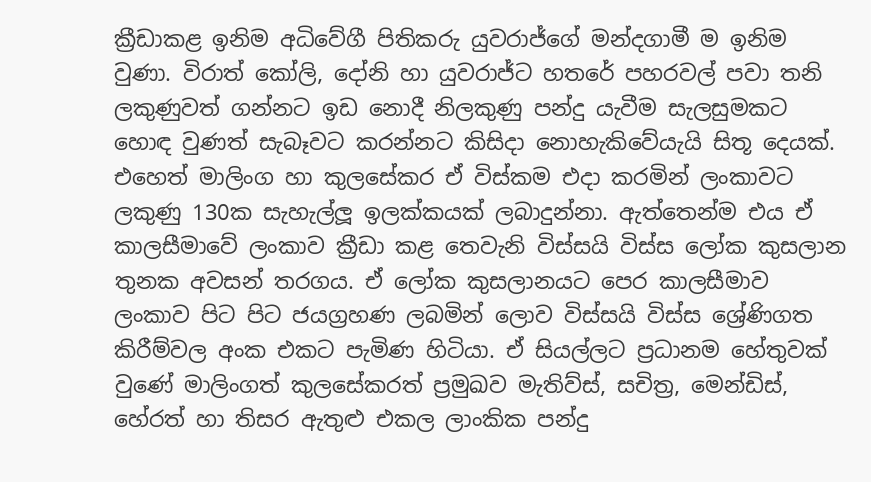ක්‍රීඩාකළ ඉනිම අධිවේගී පිතිකරු යුවරාජ්ගේ මන්දගාමී ම ඉනිම වුණා. විරාත් කෝලි, දෝනි හා යුවරාජ්ට හතරේ පහරවල් පවා තනි ලකුණුවත් ගන්නට ඉඩ නොදී නිලකුණු පන්දු යැවීම සැලසුමකට හොඳ වුණත් සැබෑවට කරන්නට කිසිදා නොහැකිවේයැයි සිතූ දෙයක්. එහෙත් මාලිංග හා කුලසේකර ඒ විස්කම එදා කරමින් ලංකාවට ලකුණු 130ක සැහැල්ලූ ඉලක්කයක් ලබාදුන්නා. ඇත්තෙන්ම එය ඒ කාලසීමාවේ ලංකාව ක්‍රීඩා කළ තෙවැනි විස්සයි විස්ස ලෝක කුසලාන තුනක අවසන් තරගය. ඒ ලෝක කුසලානයට පෙර කාලසීමාව ලංකාව පිට පිට ජයග්‍රහණ ලබමින් ලොව විස්සයි විස්ස ශ්‍රේණිගත කිරීම්වල අංක එකට පැමිණ හිටියා. ඒ සියල්ලට ප්‍රධානම හේතුවක් වුණේ මාලිංගත් කුලසේකරත් ප්‍රමුඛව මැතිව්ස්, සචිත්‍ර, මෙන්ඩිස්, හේරත් හා තිසර ඇතුළු එකල ලාංකික පන්දු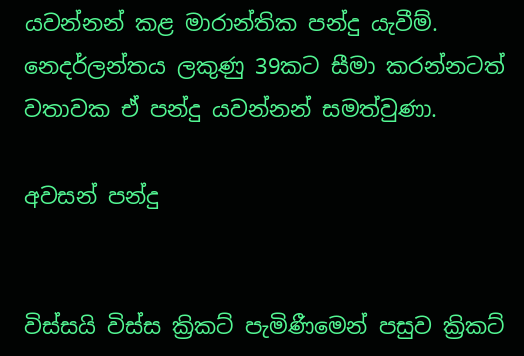යවන්නන් කළ මාරාන්තික පන්දු යැවීම්. නෙදර්ලන්තය ලකුණු 39කට සීමා කරන්නටත් වතාවක ඒ පන්දු යවන්නන් සමත්වුණා.

අවසන් පන්දු


විස්සයි විස්ස ක්‍රිකට් පැමිණීමෙන් පසුව ක්‍රිකට්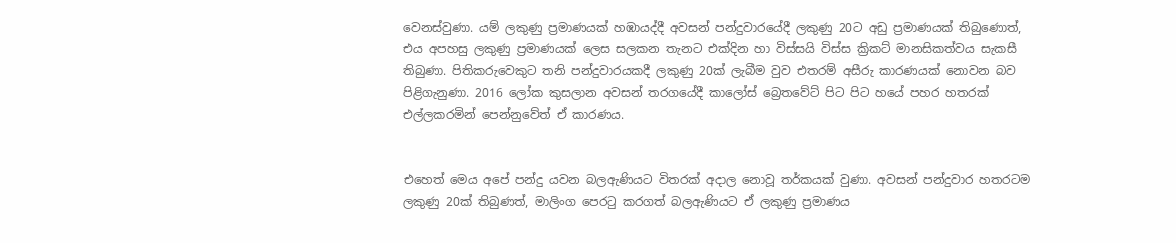වෙනස්වුණා. යම් ලකුණු ප්‍රමාණයක් හඹායද්දී අවසන් පන්දුවාරයේදී ලකුණු 20ට අඩු ප්‍රමාණයක් තිබුණොත්, එය අපහසු ලකුණු ප්‍රමාණයක් ලෙස සලකන තැනට එක්දින හා විස්සයි විස්ස ක්‍රිකට් මානසිකත්වය සැකසී තිබුණා. පිතිකරුවෙකුට තනි පන්දුවාරයකදී ලකුණු 20ක් ලැබීම වුව එතරම් අසීරු කාරණයක් නොවන බව පිළිගැනුණා. 2016 ලෝක කුසලාන අවසන් තරගයේදී කාලෝස් බ්‍රෙතවේට් පිට පිට හයේ පහර හතරක් එල්ලකරමින් පෙන්නුවේත් ඒ කාරණය.


එහෙත් මෙය අපේ පන්දු යවන බලඇණියට විතරක් අදාල නොවූ තර්කයක් වුණා. අවසන් පන්දුවාර හතරටම ලකුණු 20ක් තිබුණත්, මාලිංග පෙරටු කරගත් බලඇණියට ඒ ලකුණු ප්‍රමාණය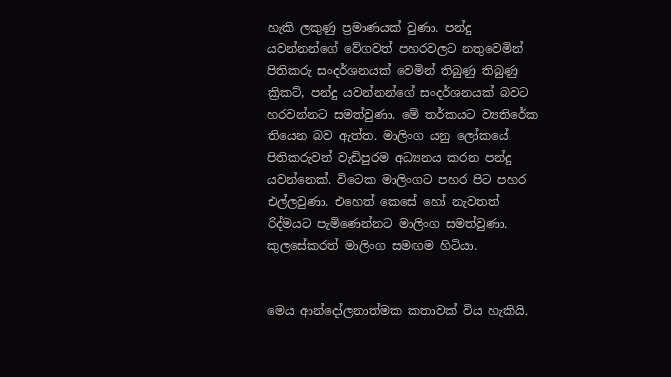හැකි ලකුණු ප්‍රමාණයක් වුණා. පන්දු යවන්නන්ගේ වේගවත් පහරවලට නතුවෙමින් පිතිකරු සංදර්ශනයක් වෙමින් තිබුණු තිබුණු ක්‍රිකට්, පන්දු යවන්නන්ගේ සංදර්ශනයක් බවට හරවන්නට සමත්වුණා. මේ තර්කයට ව්‍යතිරේක තියෙන බව ඇත්ත. මාලිංග යනු ලෝකයේ පිතිකරුවන් වැඩිපුරම අධ්‍යනය කරන පන්දු යවන්නෙක්. විටෙක මාලිංගට පහර පිට පහර එල්ලවුණා. එහෙත් කෙසේ හෝ නැවතත් රිද්මයට පැමිණෙන්නට මාලිංග සමත්වුණා. කුලසේකරත් මාලිංග සමඟම හිටියා.


මෙය ආන්දෝලනාත්මක කතාවක් විය හැකියි.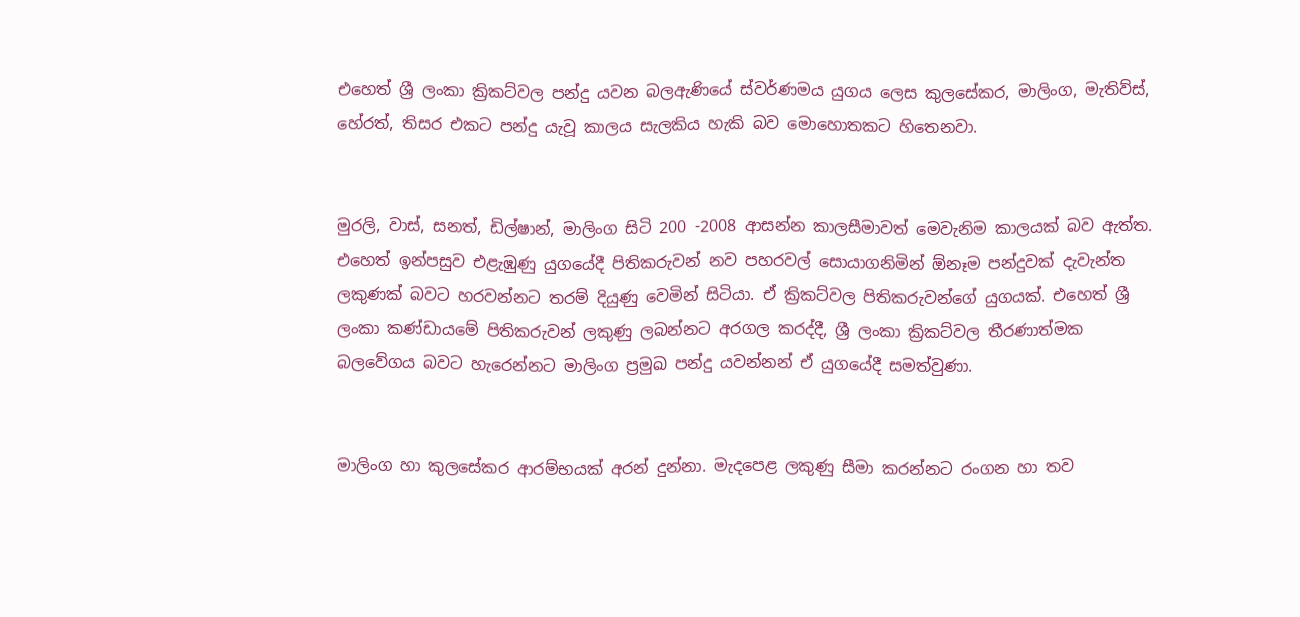එහෙත් ශ්‍රී ලංකා ක්‍රිකට්වල පන්දු යවන බලඇණියේ ස්වර්ණමය යුගය ලෙස කුලසේකර, මාලිංග, මැතිව්ස්, හේරත්, තිසර එකට පන්දු යැවූ කාලය සැලකිය හැකි බව මොහොතකට හිතෙනවා.


මුරලි, වාස්, සනත්, ඩිල්ෂාන්, මාලිංග සිටි 200 -2008 ආසන්න කාලසීමාවත් මෙවැනිම කාලයක් බව ඇත්ත. එහෙත් ඉන්පසුව එළැඹුණු යුගයේදී පිතිකරුවන් නව පහරවල් සොයාගනිමින් ඕනෑම පන්දුවක් දැවැන්ත ලකුණක් බවට හරවන්නට තරම් දියුණු වෙමින් සිටියා. ඒ ක්‍රිකට්වල පිතිකරුවන්ගේ යුගයක්. එහෙත් ශ්‍රී ලංකා කණ්ඩායමේ පිතිකරුවන් ලකුණු ලබන්නට අරගල කරද්දී, ශ්‍රී ලංකා ක්‍රිකට්වල තීරණාත්මක බලවේගය බවට හැරෙන්නට මාලිංග ප්‍රමුඛ පන්දු යවන්නන් ඒ යුගයේදී සමත්වුණා.


මාලිංග හා කුලසේකර ආරම්භයක් අරන් දුන්නා. මැදපෙළ ලකුණු සීමා කරන්නට රංගන හා තව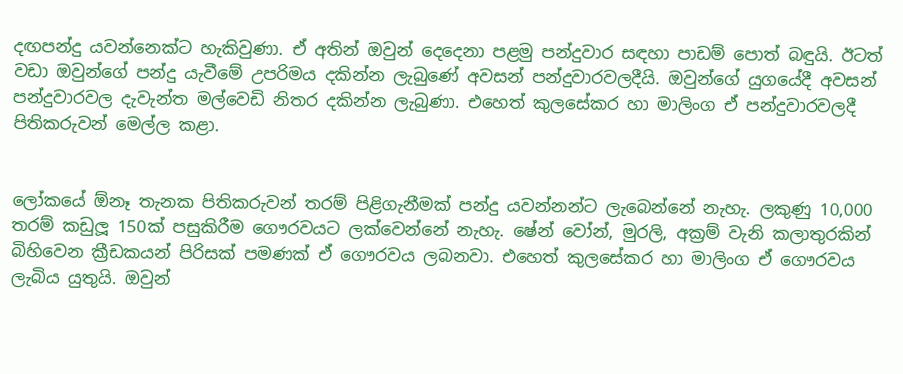දඟපන්දු යවන්නෙක්ට හැකිවුණා. ඒ අතින් ඔවුන් දෙදෙනා පළමු පන්දුවාර සඳහා පාඩම් පොත් බඳුයි. ඊටත් වඩා ඔවුන්ගේ පන්දු යැවීමේ උපරිමය දකින්න ලැබුණේ අවසන් පන්දුවාරවලදීයි. ඔවුන්ගේ යුගයේදී අවසන් පන්දුවාරවල දැවැන්ත මල්වෙඩි නිතර දකින්න ලැබුණා. එහෙත් කුලසේකර හා මාලිංග ඒ පන්දුවාරවලදී පිතිකරුවන් මෙල්ල කළා.


ලෝකයේ ඕනෑ තැනක පිතිකරුවන් තරම් පිළිගැනීමක් පන්දු යවන්නන්ට ලැබෙන්නේ නැහැ. ලකුණු 10,000 තරම් කඩුලූ 150ක් පසුකිරීම ගෞරවයට ලක්වෙන්නේ නැහැ. ෂේන් වෝන්, මුරලි, අක්‍රම් වැනි කලාතුරකින් බිහිවෙන ක්‍රීඩකයන් පිරිසක් පමණක් ඒ ගෞරවය ලබනවා. එහෙත් කුලසේකර හා මාලිංග ඒ ගෞරවය ලැබිය යුතුයි. ඔවුන්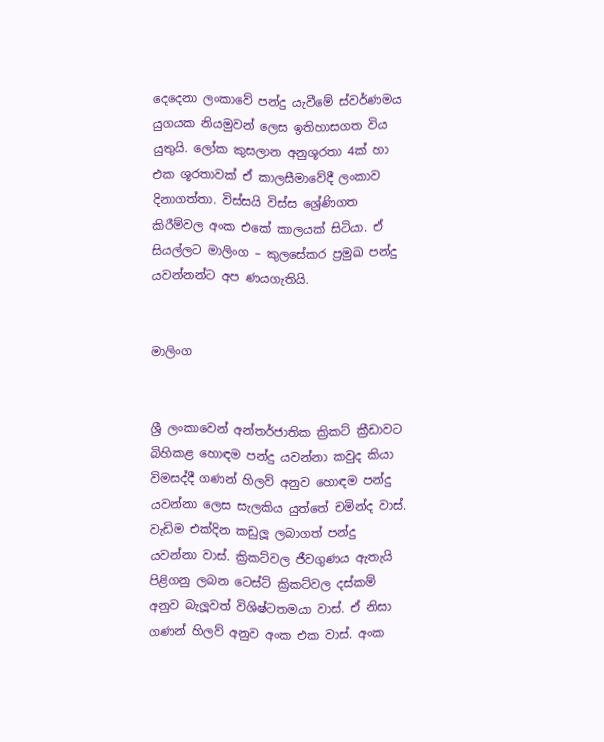දෙදෙනා ලංකාවේ පන්දු යැවීමේ ස්වර්ණමය යුගයක නියමුවන් ලෙස ඉතිහාසගත විය යුතුයි. ලෝක කුසලාන අනුශූරතා 4ක් හා එක ශූරතාවක් ඒ කාලසීමාවේදී ලංකාව දිනාගත්තා. විස්සයි විස්ස ශ්‍රේණිගත කිරීම්වල අංක එකේ කාලයක් සිටියා. ඒ සියල්ලට මාලිංග – කුලසේකර ප්‍රමුඛ පන්දු යවන්නන්ට අප ණයගැතියි.


මාලිංග


ශ්‍රී ලංකාවෙන් අන්තර්ජාතික ක්‍රිකට් ක්‍රීඩාවට බිහිකළ හොඳම පන්දු යවන්නා කවුද කියා විමසද්දී ගණන් හිලව් අනුව හොඳම පන්දු යවන්නා ලෙස සැලකිය යුත්තේ චමින්ද වාස්. වැඩිම එක්දින කඩුලූ ලබාගත් පන්දු යවන්නා වාස්. ක්‍රිකට්වල ජීවගුණය ඇතැයි පිළිගනු ලබන ටෙස්ට් ක්‍රිකට්වල දස්කම් අනුව බැලූවත් විශිෂ්ටතමයා වාස්. ඒ නිසා ගණන් හිලව් අනුව අංක එක වාස්. අංක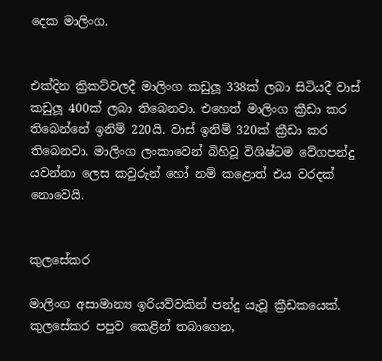දෙක මාලිංග.


එක්දින ක්‍රිකට්වලදී මාලිංග කඩුලූ 338ක් ලබා සිටියදී වාස් කඩුලූ 400ක් ලබා තිබෙනවා. එහෙත් මාලිංග ක්‍රීඩා කර තිබෙන්නේ ඉනිම් 220යි. වාස් ඉනිම් 320ක් ක්‍රීඩා කර තිබෙනවා. මාලිංග ලංකාවෙන් බිහිවූ විශිෂ්ටම වේගපන්දු යවන්නා ලෙස කවුරුන් හෝ නම් කළොත් එය වරදක් නොවෙයි.


කුලසේකර

මාලිංග අසාමාන්‍ය ඉරියව්වකින් පන්දු යැවූ ක්‍රීඩකයෙක්. කුලසේකර පපුව කෙළින් තබාගෙන,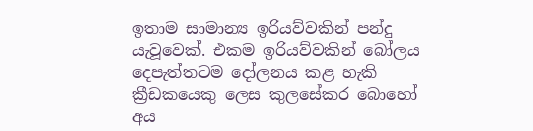ඉතාම සාමාන්‍ය ඉරියව්වකින් පන්දු යැවූවෙක්. එකම ඉරියව්වකින් බෝලය දෙපැත්තටම දෝලනය කළ හැකි ක්‍රීඩකයෙකු ලෙස කුලසේකර බොහෝ අය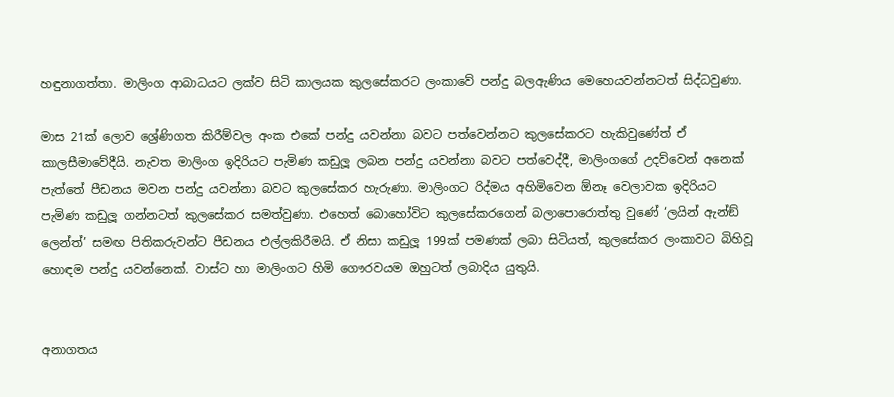හඳුනාගත්තා. මාලිංග ආබාධයට ලක්ව සිටි කාලයක කුලසේකරට ලංකාවේ පන්දු බලඇණිය මෙහෙයවන්නටත් සිද්ධවුණා.

මාස 21ක් ලොව ශ්‍රේණිගත කිරීම්වල අංක එකේ පන්දු යවන්නා බවට පත්වෙන්නට කුලසේකරට හැකිවුණේත් ඒ කාලසීමාවේදීයි. නැවත මාලිංග ඉදිරියට පැමිණ කඩුලූ ලබන පන්දු යවන්නා බවට පත්වෙද්දී, මාලිංගගේ උදව්වෙන් අනෙක් පැත්තේ පීඩනය මවන පන්දු යවන්නා බවට කුලසේකර හැරුණා. මාලිංගට රිද්මය අහිමිවෙන ඕනෑ වෙලාවක ඉදිරියට පැමිණ කඩුලූ ගන්නටත් කුලසේකර සමත්වුණා. එහෙත් බොහෝවිට කුලසේකරගෙන් බලාපොරොත්තු වුණේ ‘ලයින් ඇන්ඞ් ලෙන්ත්’ සමඟ පිතිකරුවන්ට පීඩනය එල්ලකිරීමයි. ඒ නිසා කඩුලූ 199ක් පමණක් ලබා සිටියත්, කුලසේකර ලංකාවට බිහිවූ හොඳම පන්දු යවන්නෙක්. වාස්ට හා මාලිංගට හිමි ගෞරවයම ඔහුටත් ලබාදිය යුතුයි.


අනාගතය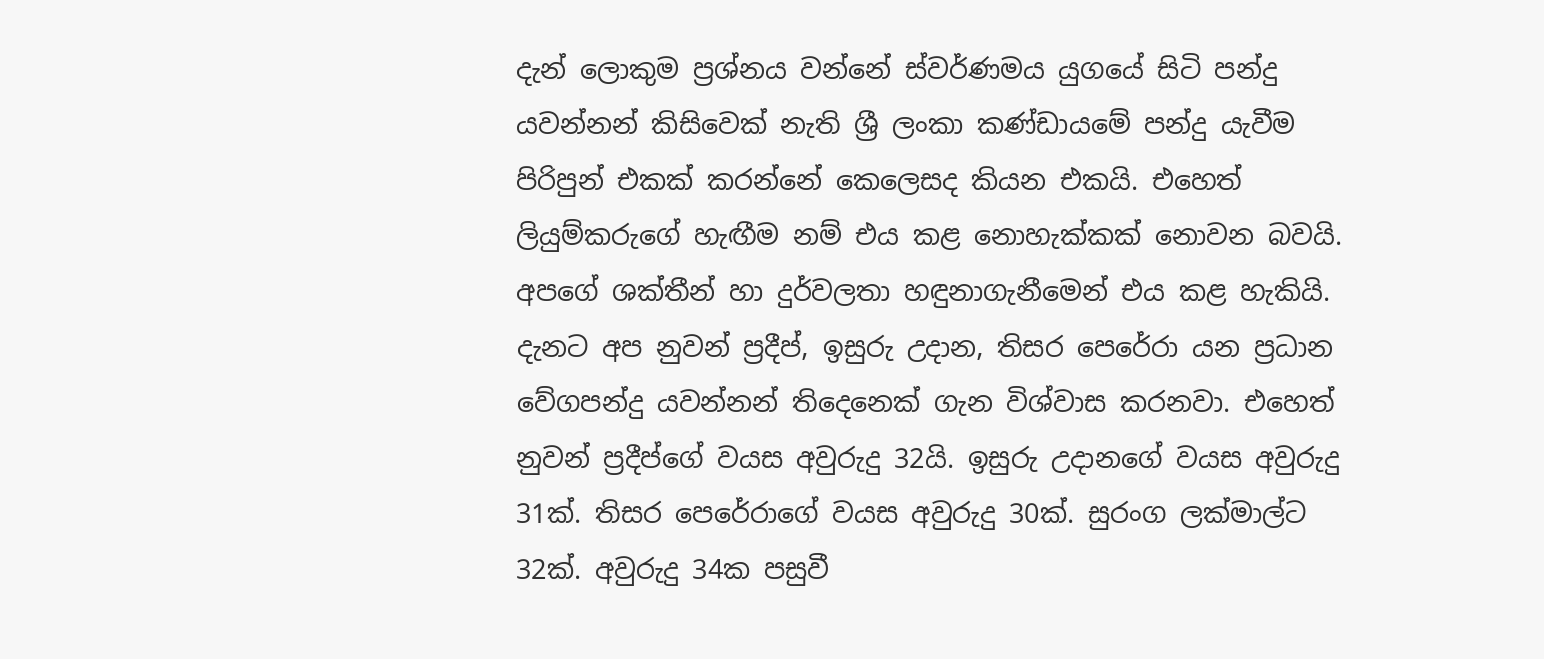දැන් ලොකුම ප්‍රශ්නය වන්නේ ස්වර්ණමය යුගයේ සිටි පන්දු යවන්නන් කිසිවෙක් නැති ශ්‍රී ලංකා කණ්ඩායමේ පන්දු යැවීම පිරිපුන් එකක් කරන්නේ කෙලෙසද කියන එකයි. එහෙත් ලියුම්කරුගේ හැඟීම නම් එය කළ නොහැක්කක් නොවන බවයි. අපගේ ශක්තීන් හා දුර්වලතා හඳුනාගැනීමෙන් එය කළ හැකියි. දැනට අප නුවන් ප්‍රදීප්, ඉසුරු උදාන, තිසර පෙරේරා යන ප්‍රධාන වේගපන්දු යවන්නන් තිදෙනෙක් ගැන විශ්වාස කරනවා. එහෙත් නුවන් ප්‍රදීප්ගේ වයස අවුරුදු 32යි. ඉසුරු උදානගේ වයස අවුරුදු 31ක්. තිසර පෙරේරාගේ වයස අවුරුදු 30ක්. සුරංග ලක්මාල්ට 32ක්. අවුරුදු 34ක පසුවී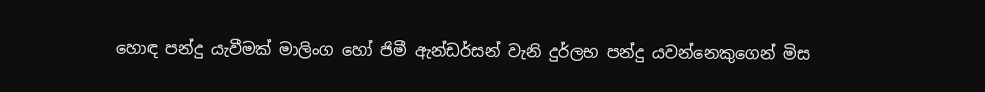හොඳ පන්දු යැවීමක් මාලිංග හෝ ජිමී ඇන්ඩර්සන් වැනි දුර්ලභ පන්දු යවන්නෙකුගෙන් මිස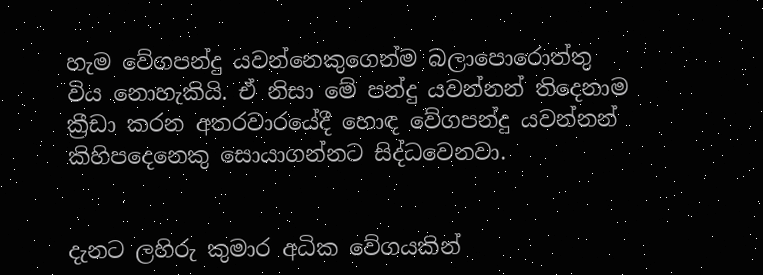හැම වේගපන්දු යවන්නෙකුගෙන්ම බලාපොරොත්තු විය නොහැකියි. ඒ නිසා මේ පන්දු යවන්නන් තිදෙනාම ක්‍රීඩා කරන අතරවාරයේදී හොඳ වේගපන්දු යවන්නන් කිහිපදෙනෙකු සොයාගන්නට සිද්ධවෙනවා.


දැනට ලහිරු කුමාර අධික වේගයකින්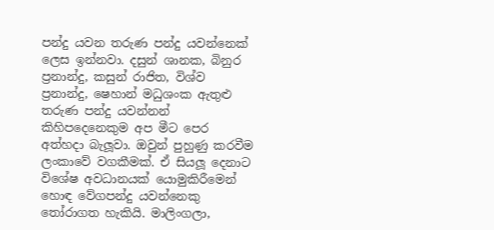පන්දු යවන තරුණ පන්දු යවන්නෙක් ලෙස ඉන්නවා. දසුන් ශානක, බිනුර ප්‍රනාන්දු, කසුන් රාජිත, විශ්ව ප්‍රනාන්දු, ෂෙහාන් මධුශංක ඇතුළු තරුණ පන්දු යවන්නන් කිහිපදෙනෙකුම අප මීට පෙර අත්හදා බැලූවා. ඔවුන් පුහුණු කරවීම ලංකාවේ වගකීමක්. ඒ සියලූ දෙනාට විශේෂ අවධානයක් යොමුකිරීමෙන් හොඳ වේගපන්දු යවන්නෙකු තෝරාගත හැකියි. මාලිංගලා,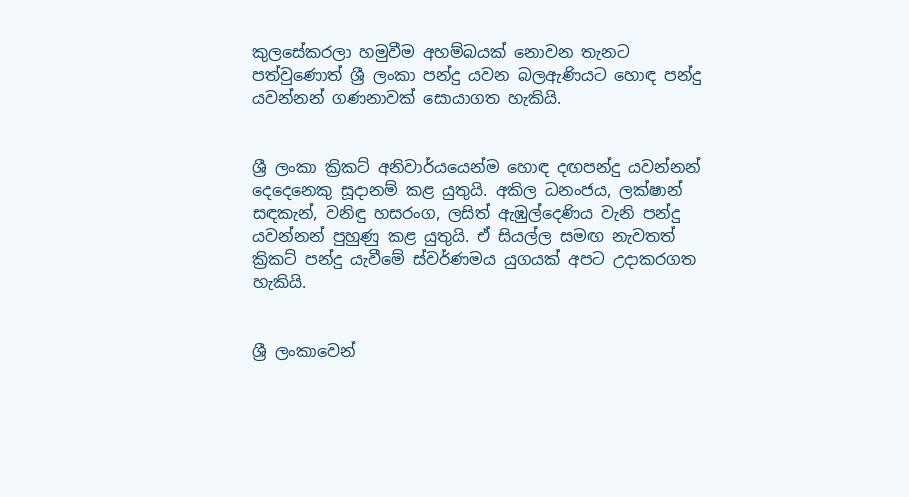කුලසේකරලා හමුවීම අහම්බයක් නොවන තැනට පත්වුණොත් ශ්‍රී ලංකා පන්දු යවන බලඇණියට හොඳ පන්දු යවන්නන් ගණනාවක් සොයාගත හැකියි.


ශ්‍රී ලංකා ක්‍රිකට් අනිවාර්යයෙන්ම හොඳ දඟපන්දු යවන්නන් දෙදෙනෙකු සූදානම් කළ යුතුයි. අකිල ධනංජය, ලක්ෂාන් සඳකැන්, වනිඳු හසරංග, ලසිත් ඇඹුල්දෙණිය වැනි පන්දු යවන්නන් පුහුණු කළ යුතුයි. ඒ සියල්ල සමඟ නැවතත් ක්‍රිකට් පන්දු යැවීමේ ස්වර්ණමය යුගයක් අපට උදාකරගත හැකියි.


ශ්‍රී ලංකාවෙන්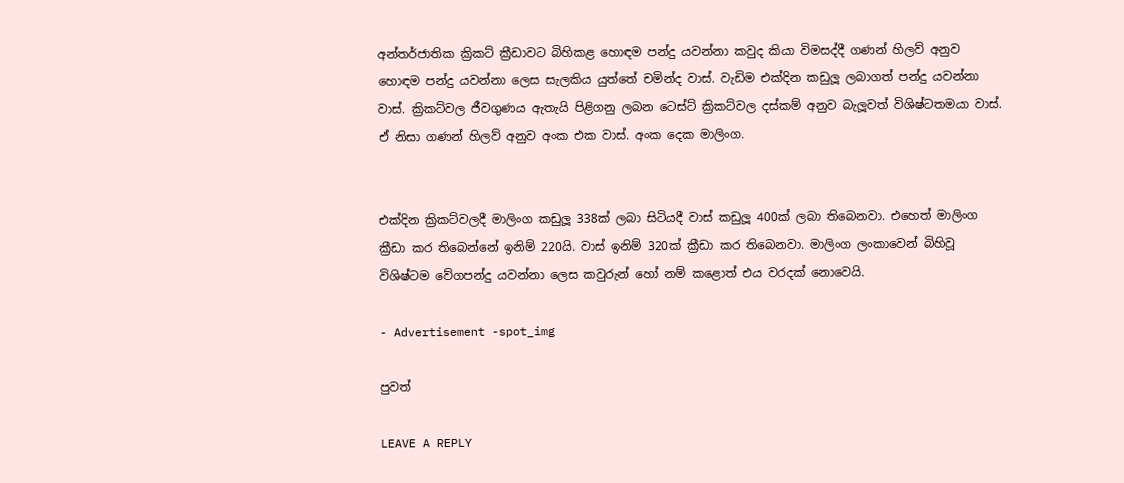අන්තර්ජාතික ක්‍රිකට් ක්‍රීඩාවට බිහිකළ හොඳම පන්දු යවන්නා කවුද කියා විමසද්දී ගණන් හිලව් අනුව හොඳම පන්දු යවන්නා ලෙස සැලකිය යුත්තේ චමින්ද වාස්. වැඩිම එක්දින කඩුලූ ලබාගත් පන්දු යවන්නා වාස්. ක්‍රිකට්වල ජීවගුණය ඇතැයි පිළිගනු ලබන ටෙස්ට් ක්‍රිකට්වල දස්කම් අනුව බැලූවත් විශිෂ්ටතමයා වාස්. ඒ නිසා ගණන් හිලව් අනුව අංක එක වාස්. අංක දෙක මාලිංග.


එක්දින ක්‍රිකට්වලදී මාලිංග කඩුලූ 338ක් ලබා සිටියදී වාස් කඩුලූ 400ක් ලබා තිබෙනවා. එහෙත් මාලිංග ක්‍රීඩා කර තිබෙන්නේ ඉනිම් 220යි. වාස් ඉනිම් 320ක් ක්‍රීඩා කර තිබෙනවා. මාලිංග ලංකාවෙන් බිහිවූ විශිෂ්ටම වේගපන්දු යවන්නා ලෙස කවුරුන් හෝ නම් කළොත් එය වරදක් නොවෙයි.

- Advertisement -spot_img

පුවත්

LEAVE A REPLY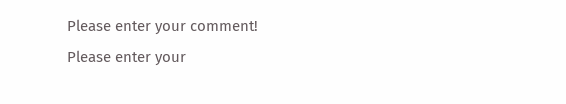Please enter your comment!
Please enter your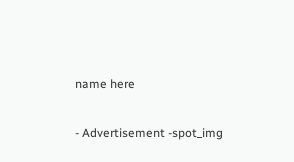name here

- Advertisement -spot_img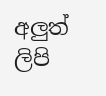අලුත් ලිපි